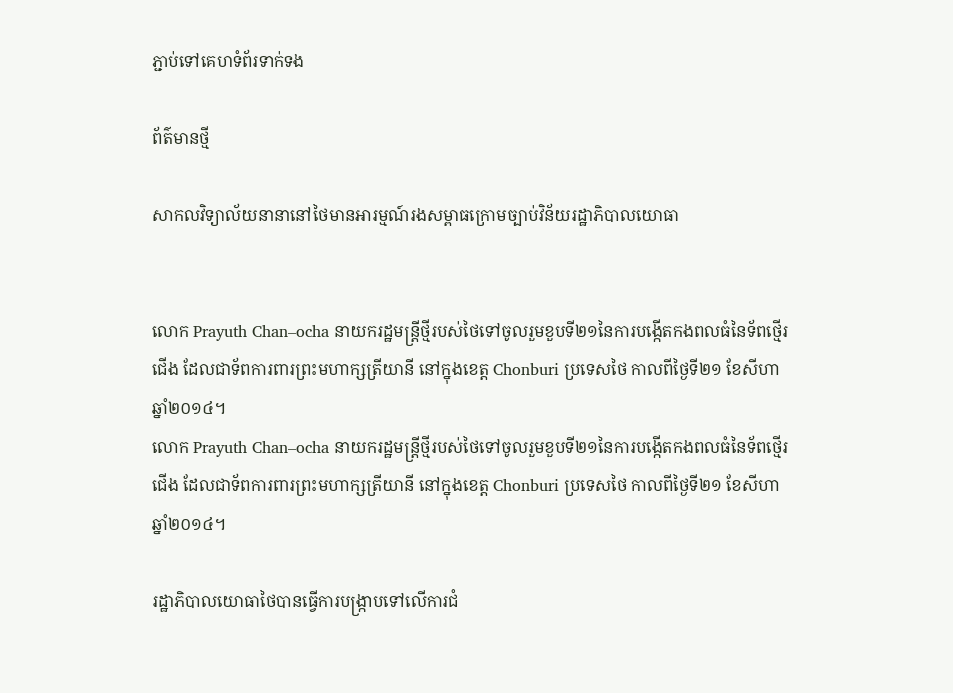ភ្ជាប់ទៅគេហទំព័រទាក់ទង

ព័ត៌មានថ្មី

សាកលវិទ្យាល័យនានានៅថៃមានអារម្មណ៍រងសម្ពាធក្រោមច្បាប់វិន័យរដ្ឋាភិបាលយោធា


លោក Prayuth Chan–ocha នាយករដ្ឋមន្រ្តីថ្មីរបស់ថៃទៅចូលរួមខួបទី២១នៃការបង្កើតកងពលធំនៃទ័ពថ្មើរជើង ដែលជាទ័ពការពារព្រះមហាក្សត្រីយានី នៅក្នុងខេត្ត Chonburi ប្រទេសថៃ កាលពីថ្ងៃទី២១ ខែសីហា ឆ្នាំ២០១៤។
លោក Prayuth Chan–ocha នាយករដ្ឋមន្រ្តីថ្មីរបស់ថៃទៅចូលរួមខួបទី២១នៃការបង្កើតកងពលធំនៃទ័ពថ្មើរជើង ដែលជាទ័ពការពារព្រះមហាក្សត្រីយានី នៅក្នុងខេត្ត Chonburi ប្រទេសថៃ កាលពីថ្ងៃទី២១ ខែសីហា ឆ្នាំ២០១៤។

រដ្ឋាភិបាលយោធាថៃបានធ្វើការបង្រ្កាបទៅលើការជំ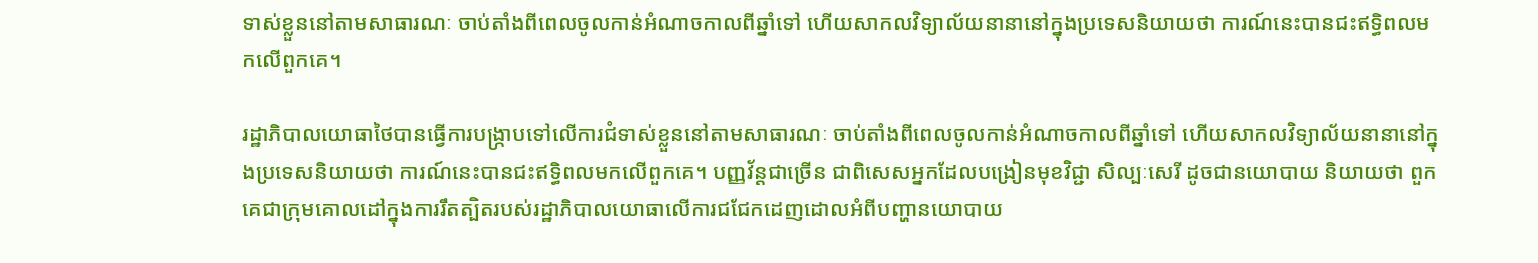ទាស់ខ្លួននៅតាមសាធារណៈ ចាប់តាំងពីពេលចូលកាន់អំណាចកាលពីឆ្នាំទៅ ហើយសាកលវិទ្យាល័យនានានៅក្នុងប្រទេសនិយាយថា ការណ៍នេះបានជះឥទ្ធិពលមកលើពួកគេ។

រដ្ឋាភិបាលយោធាថៃបានធ្វើការបង្រ្កាបទៅលើការជំទាស់ខ្លួននៅតាមសាធារណៈ ចាប់តាំងពីពេលចូលកាន់អំណាចកាលពីឆ្នាំទៅ ហើយសាកលវិទ្យាល័យនានានៅក្នុងប្រទេសនិយាយថា ការណ៍នេះបានជះឥទ្ធិពលមកលើពួកគេ។ បញ្ញវ័ន្តជាច្រើន ជាពិសេសអ្នកដែលបង្រៀនមុខវិជ្ជា សិល្បៈសេរី ដូចជានយោបាយ និយាយថា ពួកគេជាក្រុមគោលដៅក្នុងការរឹតត្បិតរបស់រដ្ឋាភិបាលយោធាលើការជជែកដេញដោលអំពីបញ្ហានយោបាយ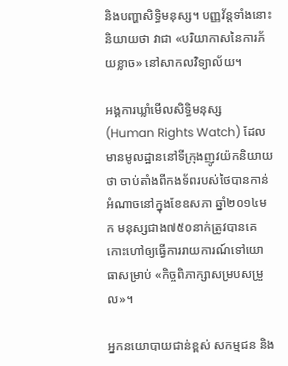និងបញ្ហាសិទ្ធិមនុស្ស។ បញ្ញវ័ន្តទាំងនោះនិយាយថា វាជា «បរិយាកាសនៃការភ័យខ្លាច» នៅសាកលវិទ្យាល័យ។

អង្គការឃ្លាំមើលសិទ្ធិមនុស្ស (Human Rights Watch) ដែលមានមូលដ្ឋាននៅទីក្រុងញូវយ៉កនិយាយថា ចាប់តាំងពីកងទ័ពរបស់ថៃបានកាន់អំណាចនៅក្នុងខែឧសភា ឆ្នាំ២០១៤មក មនុស្សជាង៧៥០នាក់ត្រូវបានគេកោះហៅឲ្យធ្វើការរាយការណ៍ទៅយោធាសម្រាប់ «កិច្ចពិភាក្សាសម្របសម្រួល»។

អ្នកនយោបាយជាន់ខ្ពស់ សកម្មជន និង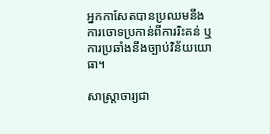អ្នកកាសែតបានប្រឈមនឹងការចោទប្រកាន់ពីការរិះគន់ ឬការប្រឆាំងនឹងច្បាប់វិន័យយោធា។

សាស្រ្តាចារ្យជា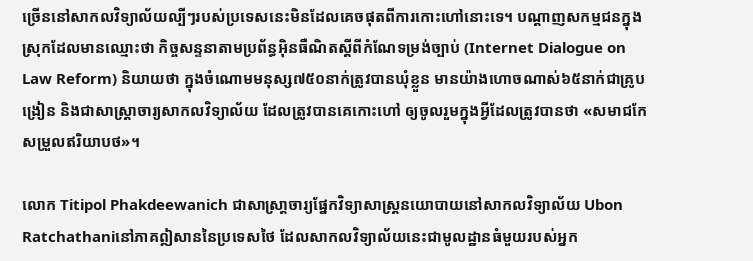ច្រើននៅសាកលវិទ្យាល័យល្បីៗរបស់ប្រទេសនេះមិនដែលគេចផុតពីការកោះហៅនោះទេ។ បណ្តាញសកម្មជនក្នុងស្រុកដែលមានឈ្មោះថា កិច្ចសន្ទនាតាមប្រព័ន្ធអ៊ិនធឺណិតស្តីពីកំណែទម្រង់ច្បាប់ (Internet Dialogue on Law Reform) និយាយថា ក្នុងចំណោមមនុស្ស៧៥០នាក់ត្រូវបានឃុំខ្លួន មានយ៉ាងហោចណាស់៦៥នាក់ជាគ្រូបង្រៀន និងជាសាស្រ្តាចារ្យសាកលវិទ្យាល័យ ដែលត្រូវបានគេកោះហៅ ឲ្យចូលរួមក្នុងអ្វីដែលត្រូវបានថា «សមាជកែសម្រួលឥរិយាបថ»។

លោក Titipol Phakdeewanich ជាសាស្រា្តចារ្យផ្នែកវិទ្យាសាស្រ្តនយោបាយនៅសាកលវិទ្យាល័យ Ubon Ratchathaniនៅភាគឦសាននៃប្រទេសថៃ ដែលសាកលវិទ្យាល័យនេះជាមូលដ្ឋានធំមួយរបស់អ្នក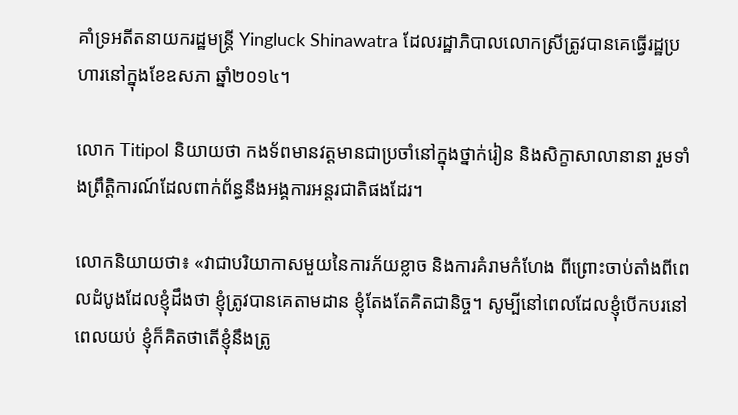គាំទ្រអតីតនាយករដ្ឋមន្រ្តី Yingluck Shinawatra ដែលរដ្ឋាភិបាលលោកស្រីត្រូវបានគេធ្វើរដ្ឋប្រហារនៅក្នុងខែឧសភា ឆ្នាំ២០១៤។

លោក Titipol និយាយថា កងទ័ពមានវត្តមានជាប្រចាំនៅក្នុងថ្នាក់រៀន និងសិក្ខាសាលានានា រួមទាំងព្រឹត្តិការណ៍ដែលពាក់ព័ន្ធនឹងអង្គការអន្តរជាតិផងដែរ។

លោកនិយាយថា៖ «វាជាបរិយាកាសមួយនៃការភ័យខ្លាច និងការគំរាមកំហែង ពីព្រោះចាប់តាំងពីពេលដំបូងដែលខ្ញុំដឹងថា ខ្ញុំត្រូវបានគេតាមដាន ខ្ញុំតែងតែគិតជានិច្ច។ សូម្បីនៅពេលដែលខ្ញុំបើកបរនៅពេលយប់ ខ្ញុំក៏គិតថាតើខ្ញុំនឹងត្រូ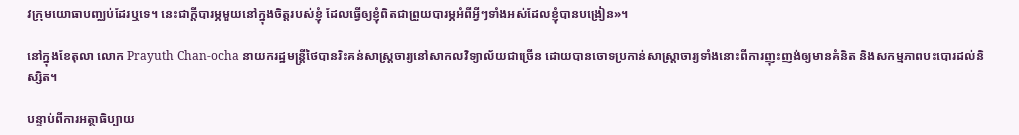វក្រុមយោធាបញ្ឈប់ដែរឬទេ។ នេះជាក្តីបារម្ភមួយនៅក្នុងចិត្តរបស់ខ្ញុំ ដែលធ្វើឲ្យខ្ញុំពិតជាព្រួយបារម្ភអំពីអ្វីៗទាំងអស់ដែលខ្ញុំបានបង្រៀន»។

នៅក្នុងខែតុលា លោក Prayuth Chan-ocha នាយករដ្ឋមន្រ្តីថៃបានរិះគន់សាស្រ្តចារ្យនៅសាកលវិទ្យាល័យជាច្រើន ដោយបានចោទប្រកាន់សាស្រ្តាចារ្យទាំងនោះពីការញុះញង់ឲ្យមានគំនិត និងសកម្មភាពបះបោរដល់និស្សិត។

បន្ទាប់ពីការអត្ថាធិប្បាយ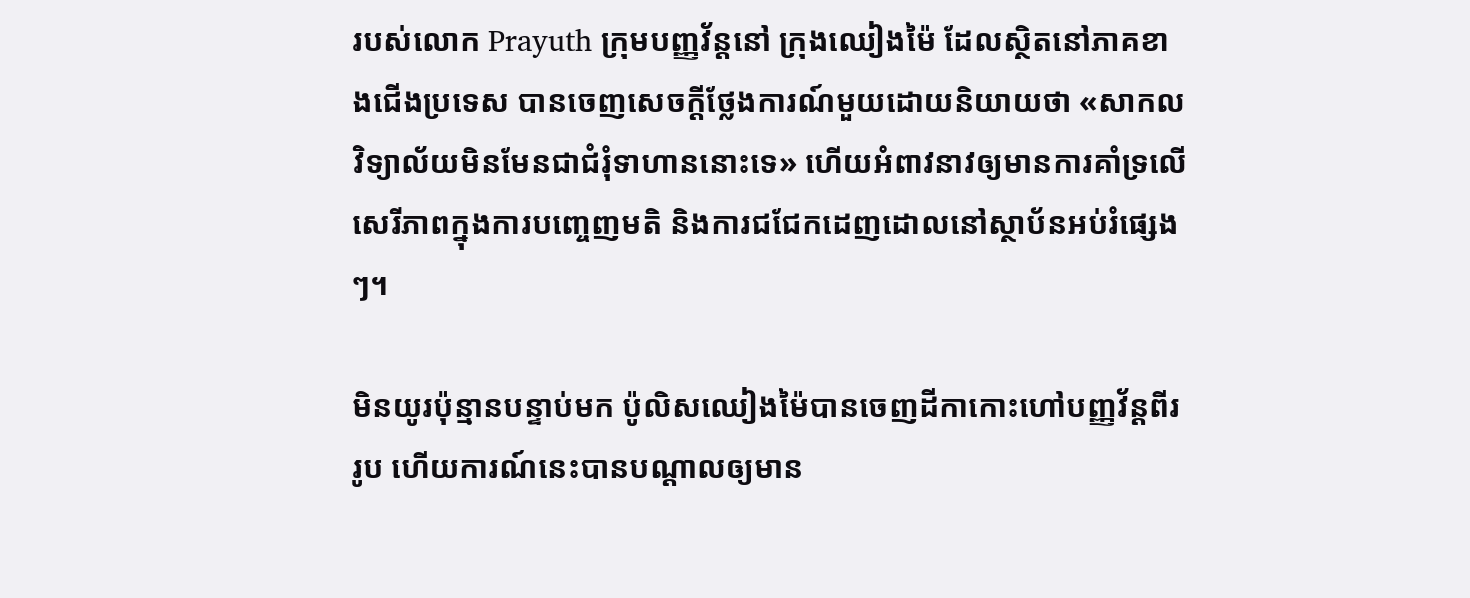របស់លោក Prayuth ក្រុមបញ្ញវ័ន្តនៅ ក្រុងឈៀងម៉ៃ ដែលស្ថិតនៅភាគខាងជើងប្រទេស បានចេញសេចក្តីថ្លែងការណ៍មួយដោយនិយាយថា «សាកលវិទ្យាល័យមិនមែនជាជំរុំទាហាននោះទេ» ហើយអំពាវនាវឲ្យមានការគាំទ្រលើសេរីភាពក្នុងការបញ្ចេញមតិ និងការជជែកដេញដោលនៅស្ថាប័នអប់រំផ្សេងៗ។

មិនយូរប៉ុន្មានបន្ទាប់មក ប៉ូលិសឈៀងម៉ៃបានចេញដីកាកោះហៅបញ្ញវ័ន្តពីររូប ហើយការណ៍នេះបានបណ្តាលឲ្យមាន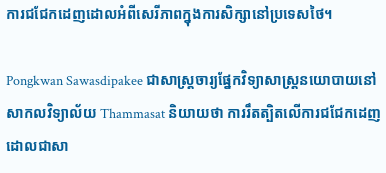ការជជែកដេញដោលអំពីសេរីភាពក្នុងការសិក្សានៅប្រទេសថៃ។

Pongkwan Sawasdipakee ជាសាស្រ្តចារ្យផ្នែកវិទ្យាសាស្ត្រនយោបាយនៅសាកលវិទ្យាល័យ Thammasat និយាយថា ការរឹតត្បិតលើការជជែកដេញដោលជាសា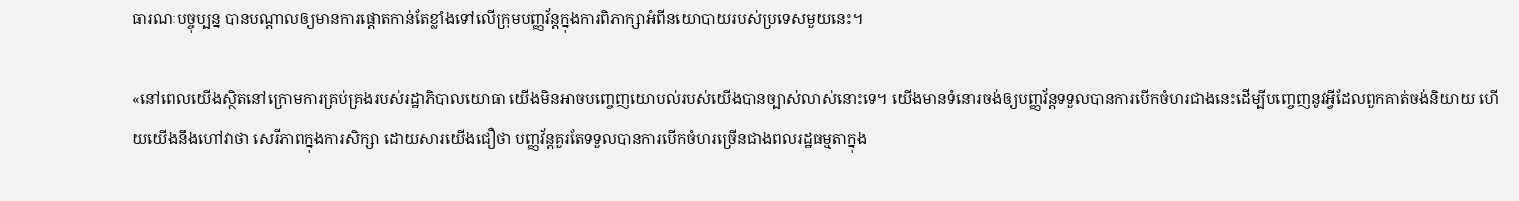ធារណៈបច្ចុប្បន្ន បានបណ្តាលឲ្យមានការផ្តោតកាន់តែខ្លាំងទៅលើក្រុមបញ្ញវ័ន្តក្នុងការពិភាក្សាអំពីនយោបាយរបស់ប្រទេសមួយនេះ។

«នៅពេលយើងស្ថិតនៅក្រោមការគ្រប់គ្រងរបស់រដ្ឋាភិបាលយោធា យើងមិនអាចបញ្ចេញយោបល់របស់យើងបានច្បាស់លាស់នោះទេ។ យើងមានទំនោរចង់ឲ្យបញ្ញវ័ន្តទទួលបានការបើកចំហរជាងនេះដើម្បីបញ្ចេញនូវអ្វីដែលពួកគាត់ចង់និយាយ ហើយយើងនឹងហៅវាថា សេរីភាពក្នុងការសិក្សា ដោយសារយើងជឿថា បញ្ញវ័ន្តគួរតែទទួលបានការបើកចំហរច្រើនជាងពលរដ្ឋធម្មតាក្នុង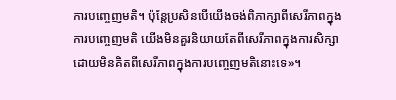ការបញ្ចេញមតិ។ ប៉ុន្តែប្រសិនបើយើងចង់ពិភាក្សាពីសេរីភាពក្នុងការបញ្ចេញមតិ យើងមិនគួរនិយាយតែពីសេរីភាពក្នុងការសិក្សា ដោយមិនគិតពីសេរីភាពក្នុងការបញ្ចេញមតិនោះទេ»។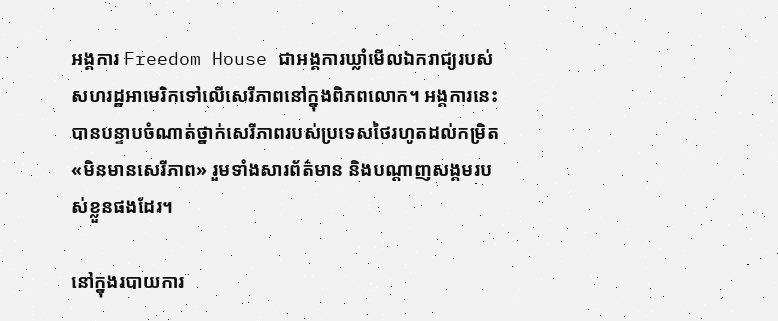អង្គការ Freedom House ជាអង្គការឃ្លាំមើលឯករាជ្យរបស់សហរដ្ឋអាមេរិកទៅលើសេរីភាពនៅក្នុងពិភពលោក។ អង្គការនេះបានបន្ទាបចំណាត់ថ្នាក់សេរីភាពរបស់ប្រទេសថៃរហូតដល់កម្រិត «មិនមានសេរីភាព» រួមទាំងសារព័ត៌មាន និងបណ្តាញសង្គមរបស់ខ្លួនផងដែរ។

នៅក្នុងរបាយការ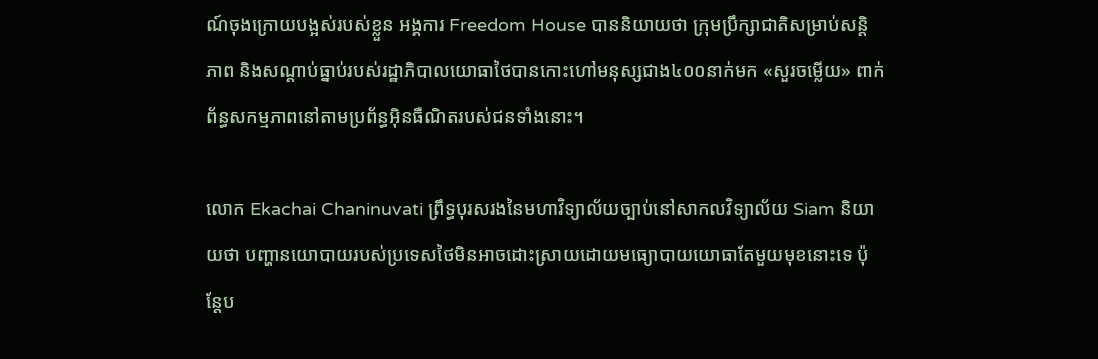ណ៍ចុងក្រោយបង្អស់របស់ខ្លួន អង្គការ Freedom House បាននិយាយថា ក្រុមប្រឹក្សាជាតិសម្រាប់សន្តិភាព និងសណ្តាប់ធ្នាប់របស់រដ្ឋាភិបាលយោធាថៃបានកោះហៅមនុស្សជាង៤០០នាក់មក «សួរចម្លើយ» ពាក់ព័ន្ធសកម្មភាពនៅតាមប្រព័ន្ធអ៊ិនធឺណិតរបស់ជនទាំងនោះ។

លោក Ekachai Chaninuvati ព្រឹទ្ធបុរសរងនៃមហាវិទ្យាល័យច្បាប់នៅសាកលវិទ្យាល័យ Siam និយាយថា បញ្ហានយោបាយរបស់ប្រទេសថៃមិនអាចដោះស្រាយដោយមធ្យោបាយយោធាតែមួយមុខនោះទេ ប៉ុន្តែប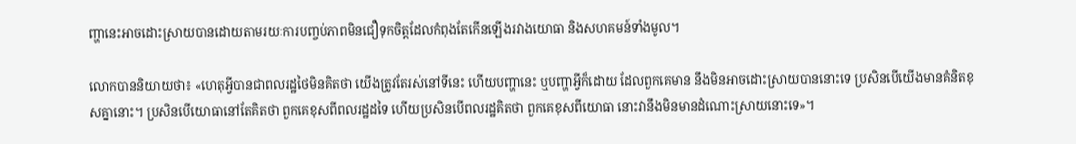ញ្ហានេះអាចដោះស្រាយបានដោយតាមរយៈការបញ្ចប់ភាពមិនជឿទុកចិត្តដែលកំពុងតែកើនឡើងរវាងយោធា និងសហគមន៍ទាំងមូល។

លោកបាននិយាយថា៖ «ហេតុអ្វីបានជាពលរដ្ឋថៃមិនគិតថា យើងត្រូវតែរស់នៅទីនេះ ហើយបញ្ហានេះ ឬបញ្ហាអ្វីក៏ដោយ ដែលពួកគេមាន នឹងមិនអាចដោះស្រាយបាននោះទេ ប្រសិនបើយើងមានគំនិតខុសគ្នានោះ។ ប្រសិនបើយោធានៅតែគិតថា ពួកគេខុសពីពលរដ្ឋដទៃ ហើយប្រសិនបើពលរដ្ឋគិតថា ពួកគេខុសពីយោធា នោះវានឹងមិនមានដំណោះស្រាយនោះទេ»។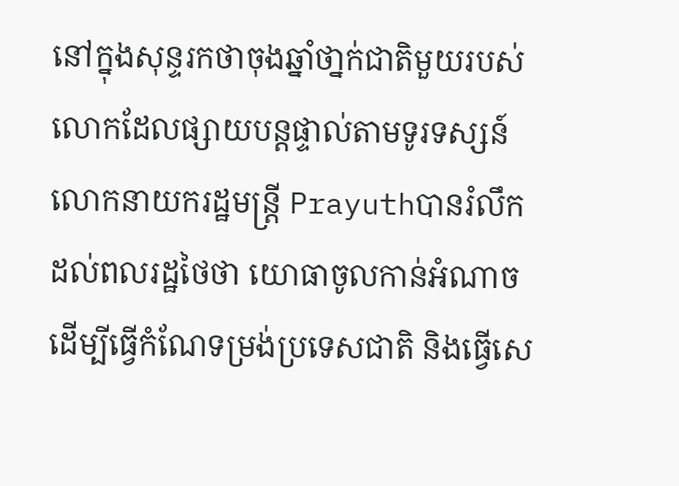នៅក្នុងសុន្ទរកថាចុងឆ្នាំថា្នក់ជាតិមួយរបស់លោកដែលផ្សាយបន្តផ្ទាល់តាមទូរទស្សន៍ លោកនាយករដ្ឋមន្រ្តី Prayuthបានរំលឹកដល់ពលរដ្ឋថៃថា យោធាចូលកាន់អំណាចដើម្បីធ្វើកំណែទម្រង់ប្រទេសជាតិ និងធ្វើសេ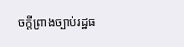ចក្តីព្រាងច្បាប់រដ្ឋធ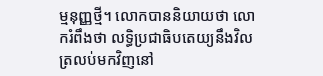ម្មនុញ្ញថ្មី។ លោកបាននិយាយថា លោករំពឹងថា លទ្ធិប្រជាធិបតេយ្យនឹងវិលត្រលប់មកវិញនៅ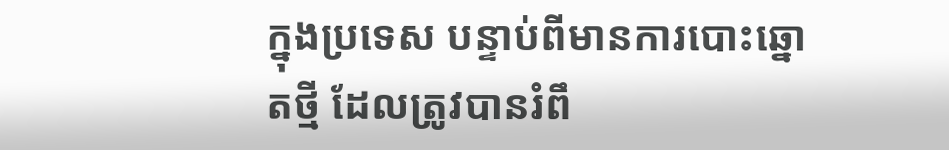ក្នុងប្រទេស បន្ទាប់ពីមានការបោះឆ្នោតថ្មី ដែលត្រូវបានរំពឹ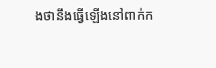ងថានឹងធ្វើឡើងនៅពាក់ក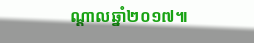ណ្តាលឆ្នាំ២០១៧៕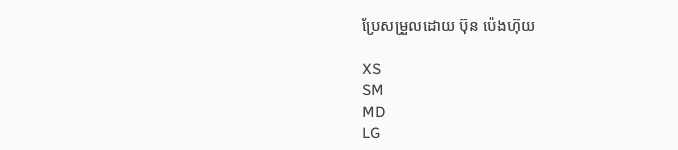ប្រែសម្រួលដោយ ប៊ុន ប៉េងហ៊ុយ

XS
SM
MD
LG